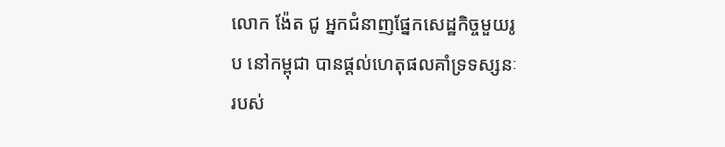លោក ង៉ែត ជូ អ្នកជំនាញផ្នែកសេដ្ឋកិច្ចមួយរូប នៅកម្ពុជា បានផ្ដល់ហេតុផលគាំទ្រទស្សនៈរបស់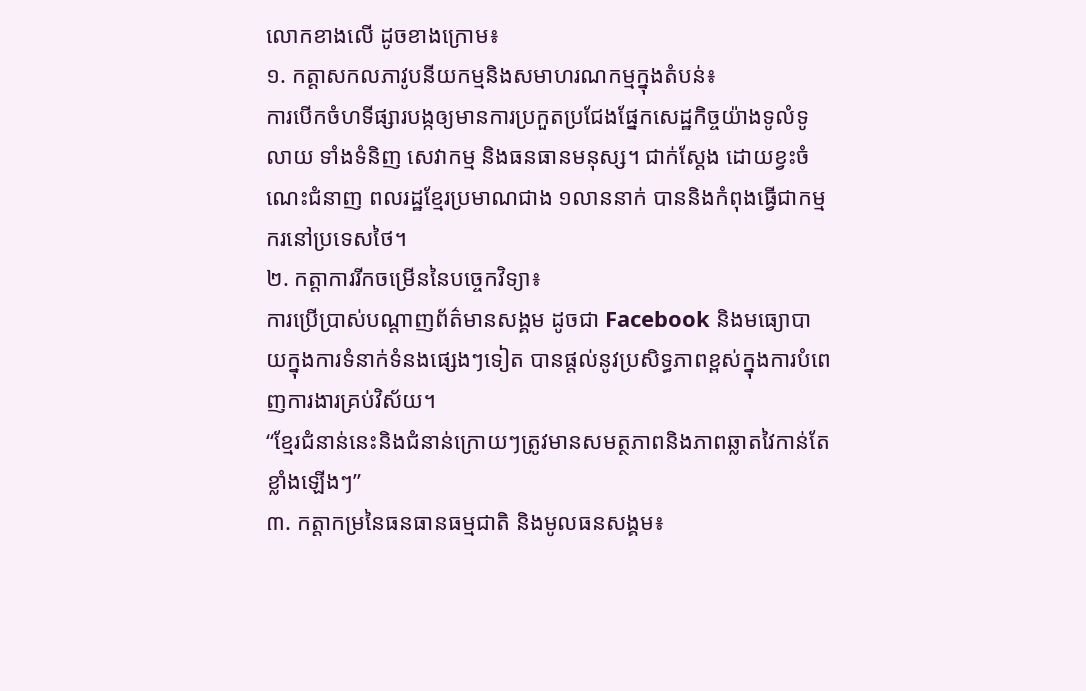លោកខាងលើ ដូចខាងក្រោម៖
១. កត្តាសកលភាវូបនីយកម្មនិងសមាហរណកម្មក្នុងតំបន់៖
ការបើកចំហទីផ្សារបង្កឲ្យមានការប្រកួតប្រជែងផ្នែកសេដ្ឋកិច្ចយ៉ាងទូលំទូលាយ ទាំងទំនិញ សេវាកម្ម និងធនធានមនុស្ស។ ជាក់ស្តែង ដោយខ្វះចំណេះជំនាញ ពលរដ្ឋខ្មែរប្រមាណជាង ១លាននាក់ បាននិងកំពុងធ្វើជាកម្មករនៅប្រទេសថៃ។
២. កត្តាការរីកចម្រើននៃបច្ចេកវិទ្យា៖
ការប្រើប្រាស់បណ្តាញព័ត៌មានសង្គម ដូចជា Facebook និងមធ្យោបាយក្នុងការទំនាក់ទំនងផ្សេងៗទៀត បានផ្តល់នូវប្រសិទ្ធភាពខ្ពស់ក្នុងការបំពេញការងារគ្រប់វិស័យ។
“ខ្មែរជំនាន់នេះនិងជំនាន់ក្រោយៗត្រូវមានសមត្ថភាពនិងភាពឆ្លាតវៃកាន់តែខ្លាំងឡើងៗ”
៣. កត្តាកម្រនៃធនធានធម្មជាតិ និងមូលធនសង្គម៖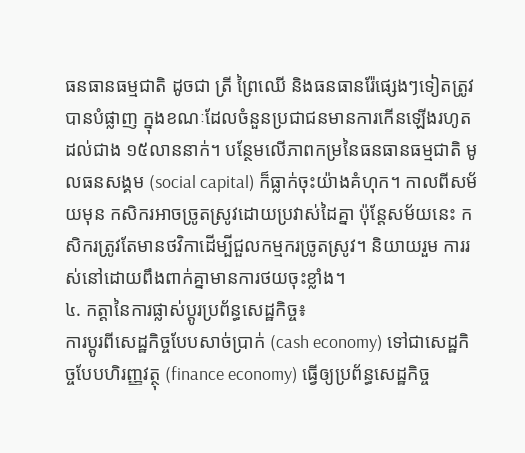ធនធានធម្មជាតិ ដូចជា ត្រី ព្រៃឈើ និងធនធានរ៉ែផ្សេងៗទៀតត្រូវបានបំផ្លាញ ក្នុងខណៈដែលចំនួនប្រជាជនមានការកើនឡើងរហូតដល់ជាង ១៥លាននាក់។ បន្ថែមលើភាពកម្រនៃធនធានធម្មជាតិ មូលធនសង្គម (social capital) ក៏ធ្លាក់ចុះយ៉ាងគំហុក។ កាលពីសម័យមុន កសិករអាចច្រូតស្រូវដោយប្រវាស់ដៃគ្នា ប៉ុន្តែសម័យនេះ កសិករត្រូវតែមានថវិកាដើម្បីជួលកម្មករច្រូតស្រូវ។ និយាយរួម ការរស់នៅដោយពឹងពាក់គ្នាមានការថយចុះខ្លាំង។
៤. កត្តានៃការផ្លាស់ប្តូរប្រព័ន្ធសេដ្ឋកិច្ច៖
ការប្តូរពីសេដ្ឋកិច្ចបែបសាច់ប្រាក់ (cash economy) ទៅជាសេដ្ឋកិច្ចបែបហិរញ្ញវត្ថុ (finance economy) ធ្វើឲ្យប្រព័ន្ធសេដ្ឋកិច្ច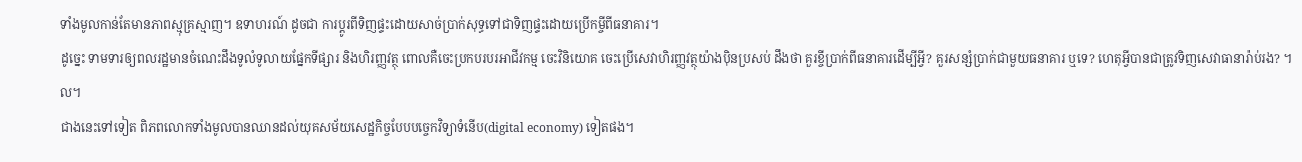ទាំងមូលកាន់តែមានភាពស្មុគ្រស្មាញ។ ឧទាហរណ៍ ដូចជា ការប្តូរពីទិញផ្ទះដោយសាច់ប្រាក់សុទ្ធទៅជាទិញផ្ទះដោយប្រើកម្ចីពីធនាគារ។
ដូច្នេះ ទាមទារឲ្យពលរដ្ឋមានចំណេះដឹងទូលំទូលាយផ្នែកទីផ្សារ និងហិរញ្ញវត្ថុ ពោលគឺចេះប្រកបរបរអាជីវកម្ម ចេះវិនិយោគ ចេះប្រើសេវាហិរញ្ញវត្ថុយ៉ាងប៉ិនប្រសប់ ដឹងថា គួរខ្ចីប្រាក់ពីធនាគារដើម្បីអ្វី? គួរសន្សំប្រាក់ជាមួយធនាគារ ឬទេ? ហេតុអ្វីបានជាត្រូវទិញសេវាធានារ៉ាប់រង? ។ល។
ជាងនេះទៅទៀត ពិភពលោកទាំងមូលបានឈានដល់យុគសម័យសេដ្ឋកិច្ចបែបបច្ចេកវិទ្យាទំនើប(digital economy) ទៀតផង។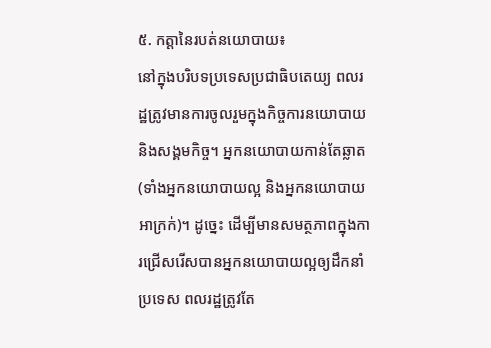៥. កត្តានៃរបត់នយោបាយ៖
នៅក្នុងបរិបទប្រទេសប្រជាធិបតេយ្យ ពលរដ្ឋត្រូវមានការចូលរួមក្នុងកិច្ចការនយោបាយនិងសង្គមកិច្ច។ អ្នកនយោបាយកាន់តែឆ្លាត (ទាំងអ្នកនយោបាយល្អ និងអ្នកនយោបាយអាក្រក់)។ ដូច្នេះ ដើម្បីមានសមត្ថភាពក្នុងការជ្រើសរើសបានអ្នកនយោបាយល្អឲ្យដឹកនាំប្រទេស ពលរដ្ឋត្រូវតែ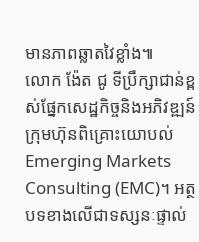មានភាពឆ្លាតវៃខ្លាំង៕
លោក ង៉ែត ជូ ទីប្រឹក្សាជាន់ខ្ពស់ផ្នែកសេដ្ឋកិច្ចនិងអភិវឌ្ឍន៍ ក្រុមហ៊ុនពិគ្រោះយោបល់ Emerging Markets Consulting (EMC)។ អត្ថបទខាងលើជាទស្សនៈផ្ទាល់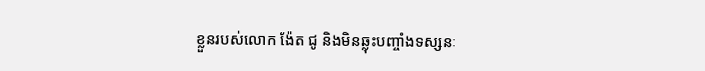ខ្លួនរបស់លោក ង៉ែត ជូ និងមិនឆ្លុះបញ្ចាំងទស្សនៈ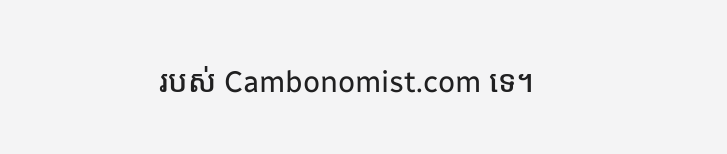របស់ Cambonomist.com ទេ។